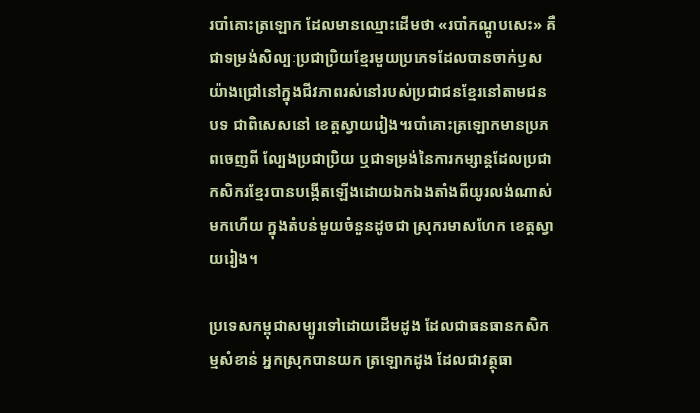របាំគោះត្រឡោក ដែលមានឈ្មោះដើមថា «របាំកណ្តូបសេះ» គឺជាទម្រង់សិល្បៈប្រជាប្រិយខ្មែរមួយប្រភេទដែលបានចាក់ឫសយ៉ាងជ្រៅនៅក្នុងជីវភាពរស់នៅរបស់ប្រជាជនខ្មែរនៅតាមជនបទ ជាពិសេសនៅ ខេត្តស្វាយរៀង។របាំគោះត្រឡោកមានប្រភពចេញពី ល្បែងប្រជាប្រិយ ឬជាទម្រង់នៃការកម្សាន្តដែលប្រជាកសិករខ្មែរបានបង្កើតឡើងដោយឯកឯងតាំងពីយូរលង់ណាស់មកហើយ ក្នុងតំបន់មួយចំនួនដូចជា ស្រុករមាសហែក ខេត្តស្វាយរៀង។

ប្រទេសកម្ពុជាសម្បូរទៅដោយដើមដូង ដែលជាធនធានកសិកម្មសំខាន់ អ្នកស្រុកបានយក ត្រឡោកដូង ដែលជាវត្ថុធា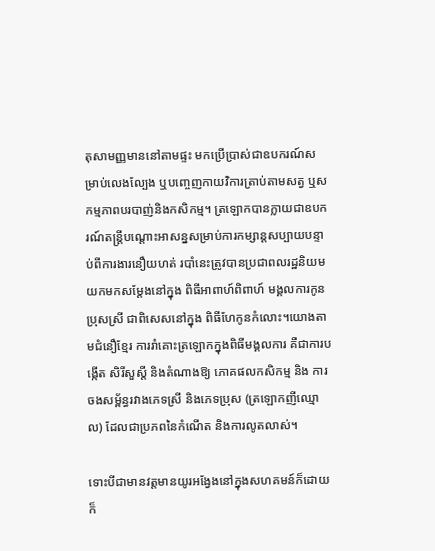តុសាមញ្ញមាននៅតាមផ្ទះ មកប្រើប្រាស់ជាឧបករណ៍សម្រាប់លេងល្បែង ឬបញ្ចេញកាយវិការត្រាប់តាមសត្វ ឬសកម្មភាពបរបាញ់និងកសិកម្ម។ ត្រឡោកបានក្លាយជាឧបករណ៍តន្រ្តីបណ្តោះអាសន្នសម្រាប់ការកម្សាន្តសប្បាយបន្ទាប់ពីការងារនឿយហត់ របាំនេះត្រូវបានប្រជាពលរដ្ឋនិយមយកមកសម្តែងនៅក្នុង ពិធីអាពាហ៍ពិពាហ៍ មង្គលការកូនប្រុសស្រី ជាពិសេសនៅក្នុង ពិធីហែកូនកំលោះ។យោងតាមជំនឿខ្មែរ ការរាំគោះត្រឡោកក្នុងពិធីមង្គលការ គឺជាការបង្កើត សិរីសួស្តី និងតំណាងឱ្យ ភោគផលកសិកម្ម និង ការចងសម្ព័ន្ធរវាងភេទស្រី និងភេទប្រុស (ត្រឡោកញីឈ្មោល) ដែលជាប្រភពនៃកំណើត និងការលូតលាស់។

ទោះបីជាមានវត្តមានយូរអង្វែងនៅក្នុងសហគមន៍ក៏ដោយ ក៏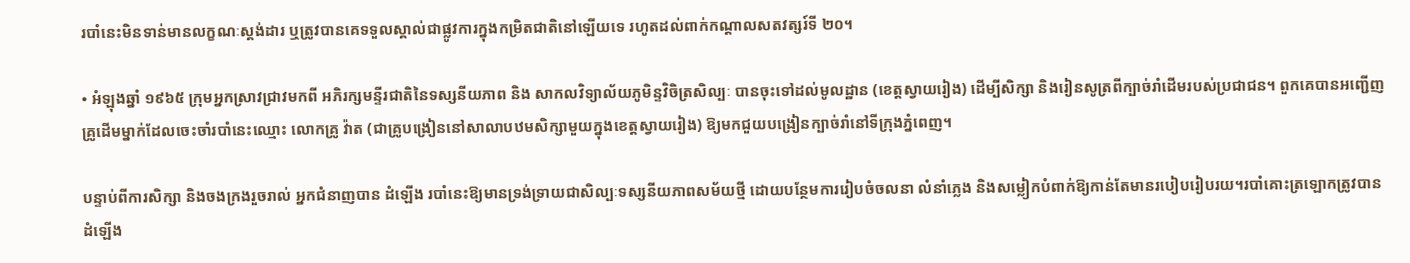របាំនេះមិនទាន់មានលក្ខណៈស្តង់ដារ ឬត្រូវបានគេទទួលស្គាល់ជាផ្លូវការក្នុងកម្រិតជាតិនៅឡើយទេ រហូតដល់ពាក់កណ្តាលសតវត្សរ៍ទី ២០។

• អំឡុងឆ្នាំ ១៩៦៥ ក្រុមអ្នកស្រាវជ្រាវមកពី អភិរក្សមន្ទីរជាតិនៃទស្សនីយភាព និង សាកលវិទ្យាល័យភូមិន្ទវិចិត្រសិល្បៈ បានចុះទៅដល់មូលដ្ឋាន (ខេត្តស្វាយរៀង) ដើម្បីសិក្សា និងរៀនសូត្រពីក្បាច់រាំដើមរបស់ប្រជាជន។ ពួកគេបានអញ្ជើញគ្រូដើមម្នាក់ដែលចេះចាំរបាំនេះឈ្មោះ លោកគ្រូ វ៉ាត (ជាគ្រូបង្រៀននៅសាលាបឋមសិក្សាមួយក្នុងខេត្តស្វាយរៀង) ឱ្យមកជួយបង្រៀនក្បាច់រាំនៅទីក្រុងភ្នំពេញ។

បន្ទាប់ពីការសិក្សា និងចងក្រងរួចរាល់ អ្នកជំនាញបាន ដំឡើង របាំនេះឱ្យមានទ្រង់ទ្រាយជាសិល្បៈទស្សនីយភាពសម័យថ្មី ដោយបន្ថែមការរៀបចំចលនា លំនាំភ្លេង និងសម្លៀកបំពាក់ឱ្យកាន់តែមានរបៀបរៀបរយ។របាំគោះត្រឡោកត្រូវបានដំឡើង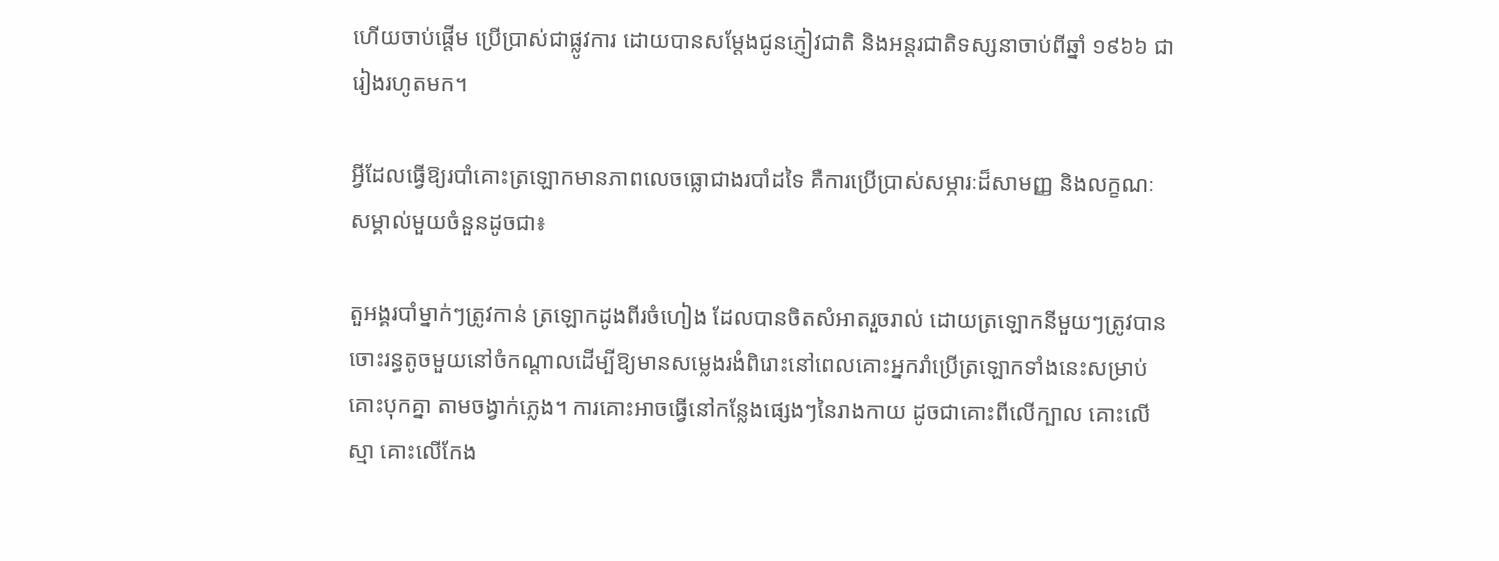ហើយចាប់ផ្តើម ប្រើប្រាស់ជាផ្លូវការ ដោយបានសម្តែងជូនភ្ញៀវជាតិ និងអន្តរជាតិទស្សនាចាប់ពីឆ្នាំ ១៩៦៦ ជារៀងរហូតមក។

អ្វីដែលធ្វើឱ្យរបាំគោះត្រឡោកមានភាពលេចធ្លោជាងរបាំដទៃ គឺការប្រើប្រាស់សម្ភារៈដ៏សាមញ្ញ និងលក្ខណៈសម្គាល់មួយចំនួនដូចជា៖

តួអង្គរបាំម្នាក់ៗត្រូវកាន់ ត្រឡោកដូងពីរចំហៀង ដែលបានចិតសំអាតរួចរាល់ ដោយត្រឡោកនីមួយៗត្រូវបានចោះរន្ធតូចមួយនៅចំកណ្តាលដើម្បីឱ្យមានសម្លេងរងំពិរោះនៅពេលគោះអ្នករាំប្រើត្រឡោកទាំងនេះសម្រាប់ គោះបុកគ្នា តាមចង្វាក់ភ្លេង។ ការគោះអាចធ្វើនៅកន្លែងផ្សេងៗនៃរាងកាយ ដូចជាគោះពីលើក្បាល គោះលើស្មា គោះលើកែង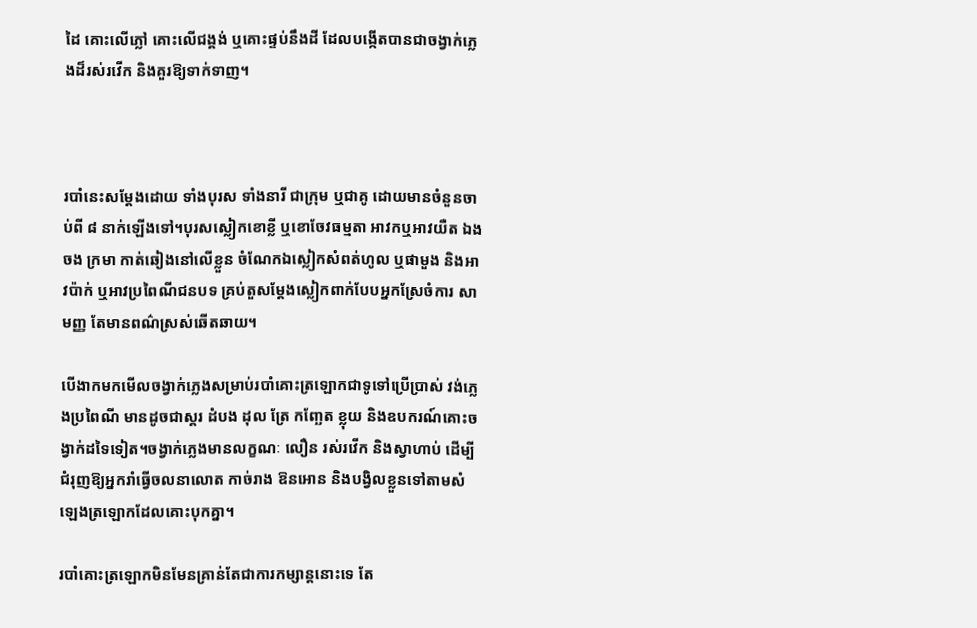ដៃ គោះលើភ្លៅ គោះលើជង្គង់ ឬគោះផ្ទប់នឹងដី ដែលបង្កើតបានជាចង្វាក់ភ្លេងដ៏រស់រវើក និងគួរឱ្យទាក់ទាញ។



របាំនេះសម្តែងដោយ ទាំងបុរស ទាំងនារី ជាក្រុម ឬជាគូ ដោយមានចំនួនចាប់ពី ៨ នាក់ឡើងទៅ។បុរសស្លៀកខោខ្លី ឬខោចែវធម្មតា អាវកឬអាវយឺត ឯងចង ក្រមា កាត់ឆៀងនៅលើខ្លួន ចំណែកឯស្លៀកសំពត់ហូល ឬផាមួង និងអាវប៉ាក់ ឬអាវប្រពៃណីជនបទ គ្រប់តួសម្តែងស្លៀកពាក់បែបអ្នកស្រែចំការ សាមញ្ញ តែមានពណ៌ស្រស់ឆើតឆាយ។

បើងាកមកមើលចង្វាក់ភ្លេងសម្រាប់របាំគោះត្រឡោកជាទូទៅប្រើប្រាស់ វង់ភ្លេងប្រពៃណី មានដូចជាស្គរ ដំបង ដុល ត្រែ កញ្ឆែត ខ្លុយ និងឧបករណ៍គោះចង្វាក់ដទៃទៀត។ចង្វាក់ភ្លេងមានលក្ខណៈ លឿន រស់រវើក និងស្វាហាប់ ដើម្បីជំរុញឱ្យអ្នករាំធ្វើចលនាលោត កាច់រាង ឱនអោន និងបង្វិលខ្លួនទៅតាមសំឡេងត្រឡោកដែលគោះបុកគ្នា។

របាំគោះត្រឡោកមិនមែនគ្រាន់តែជាការកម្សាន្តនោះទេ តែ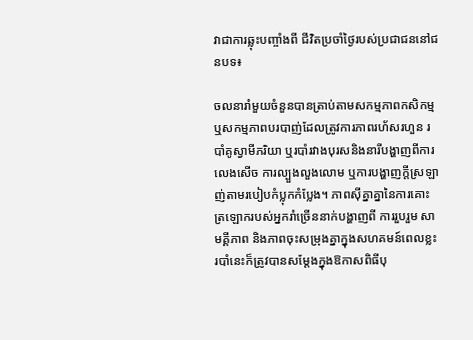វាជាការឆ្លុះបញ្ចាំងពី ជីវិតប្រចាំថ្ងៃរបស់ប្រជាជននៅជនបទ៖

ចលនារាំមួយចំនួនបានត្រាប់តាមសកម្មភាពកសិកម្ម ឬសកម្មភាពបរបាញ់ដែលត្រូវការភាពរហ័សរហួន របាំគូស្វាមីភរិយា ឬរបាំរវាងបុរសនិងនារីបង្ហាញពីការ លេងសើច ការល្បួងលួងលោម ឬការបង្ហាញក្តីស្រឡាញ់តាមរបៀបកំប្លុកកំប្លែង។ ភាពស៊ីគ្នាគ្នានៃការគោះត្រឡោករបស់អ្នករាំច្រើននាក់បង្ហាញពី ការរួបរួម សាមគ្គីភាព និងភាពចុះសម្រុងគ្នាក្នុងសហគមន៍ពេលខ្លះរបាំនេះក៏ត្រូវបានសម្តែងក្នុងឱកាសពិធីបុ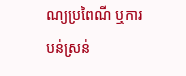ណ្យប្រពៃណី ឬការបន់ស្រន់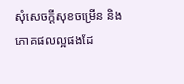សុំសេចក្តីសុខចម្រើន និងភោគផលល្អផងដែ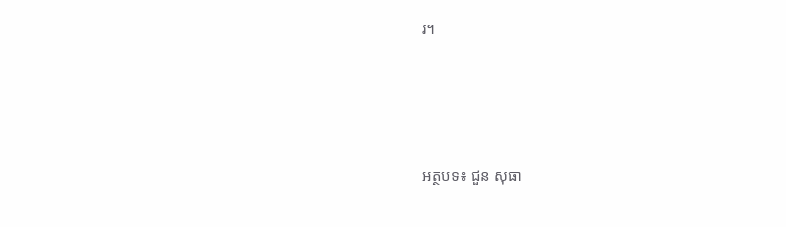រ។





អត្ថបទ៖ ជួន សុធា